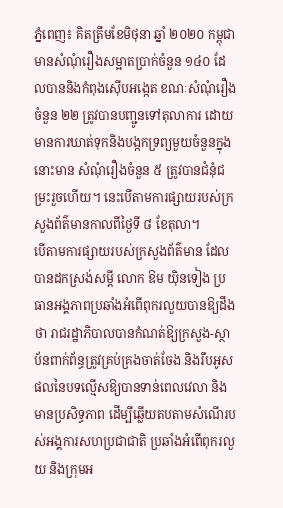ភ្នំពេញ៖ គិតត្រឹមខែមិថុនា ឆ្នាំ ២០២០ កម្ពុជាមានសំណុំរឿងសម្អាតប្រាក់ចំនួន ១៤០ ដែលបាននិងកំពុងស៊ើបអង្កេត ខណៈសំណុំរឿងចំនួន ២២ ត្រូវបានបញ្ជូនទៅតុលាការ ដោយមានការឃាត់ទុកនិងបង្កកទ្រព្យមួយចំនួនក្នុងនោះមាន សំណុំរឿងចំនួន ៥ ត្រូវបានជំនុំជម្រះរួចហើយ។ នេះបើតាមការផ្សាយរបស់ក្រសួងព័ត៌មានកាលពីថ្ងៃទី ៨ ខែតុលា។
បើតាមការផ្សាយរបស់ក្រសួងព័ត៌មាន ដែលបានដកស្រង់សម្តី លោក ឱម យ៉ិនទៀង ប្រធានអង្គភាពប្រឆាំងអំពើពុករលួយបានឱ្យដឹងថា រាជរដ្ឋាភិបាលបានកំណត់ឱ្យក្រសួង-ស្ថាប័នពាក់ព័ន្ធត្រូវគ្រប់គ្រងចាត់ចែង និងរឹបអូសផលនៃបទល្មើសឱ្យបានទាន់ពេលវេលា និងមានប្រសិទ្ធភាព ដើម្បីឆ្លើយតបតាមសំណើរបស់អង្គការសហប្រជាជាតិ ប្រឆាំងអំពើពុករលួយ និងក្រុមអ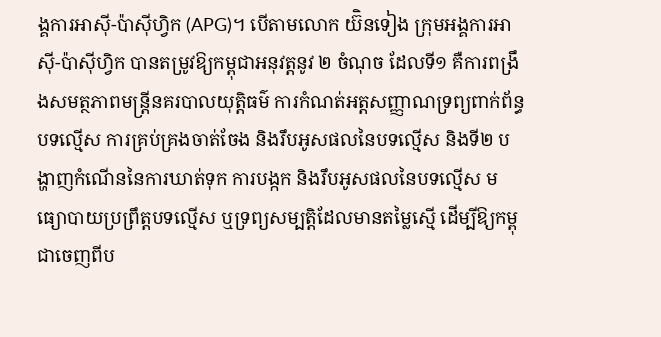ង្គការអាស៊ី-ប៉ាស៊ីហ្វិក (APG)។ បើតាមលោក យ៊ិនទៀង ក្រុមអង្គការអាស៊ី-ប៉ាស៊ីហ្វិក បានតម្រូវឱ្យកម្ពុជាអនុវត្ដនូវ ២ ចំណុច ដែលទី១ គឺការពង្រឹងសមត្ថភាពមន្រ្ដីនគរបាលយុត្ដិធម៌ ការកំណត់អត្ដសញ្ញាណទ្រព្យពាក់ព័ន្ធបទល្មើស ការគ្រប់គ្រងចាត់ចែង និងរឹបអូសផលនៃបទល្មើស និងទី២ បង្ហាញកំណើននៃការឃាត់ទុក ការបង្កក និងរឹបអូសផលនៃបទល្មើស មធ្យោបាយប្រព្រឹត្ដបទល្មើស ឬទ្រព្យសម្បត្ដិដែលមានតម្លៃស្មើ ដើម្បីឱ្យកម្ពុជាចេញពីប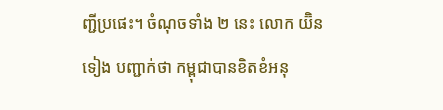ញ្ជីប្រផេះ។ ចំណុចទាំង ២ នេះ លោក យ៊ិនទៀង បញ្ជាក់ថា កម្ពុជាបានខិតខំអនុ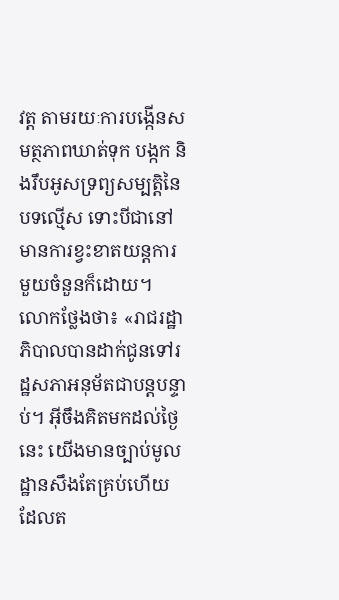វត្ដ តាមរយៈការបង្កើនសមត្ថភាពឃាត់ទុក បង្កក និងរឹបអូសទ្រព្យសម្បត្ដិនៃបទល្មើស ទោះបីជានៅមានការខ្វះខាតយន្តការមួយចំនួនក៏ដោយ។
លោកថ្លែងថា៖ «រាជរដ្ឋាភិបាលបានដាក់ជូនទៅរដ្ឋសភាអនុម័តជាបន្ដបន្ទាប់។ អ៊ីចឹងគិតមកដល់ថ្ងៃនេះ យើងមានច្បាប់មូលដ្ឋានសឹងតែគ្រប់ហើយ ដែលត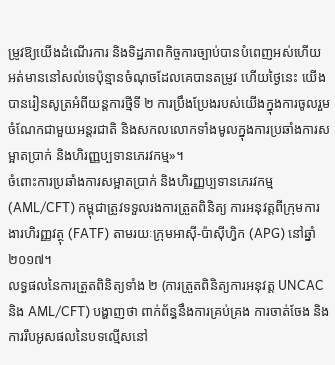ម្រូវឱ្យយើងដំណើរការ និងទិដ្ឋភាពកិច្ចការច្បាប់បានបំពេញអស់ហើយ អត់មាននៅសល់ទេប៉ុន្មានចំណុចដែលគេបានតម្រូវ ហើយថ្ងៃនេះ យើងបានរៀនសូត្រអំពីយន្ដការថ្មីទី ២ ការប្រឹងប្រែងរបស់យើងក្នុងការចូលរួមចំណែកជាមួយអន្ដរជាតិ និងសកលលោកទាំងមូលក្នុងការប្រឆាំងការសម្អាតប្រាក់ និងហិរញ្ញប្បទានភេរវកម្ម»។
ចំពោះការប្រឆាំងការសម្អាតប្រាក់ និងហិរញ្ញប្បទានភេរវកម្ម (AML/CFT) កម្ពុជាត្រូវទទួលរងការត្រួតពិនិត្យ ការអនុវត្តពីក្រុមការងារហិរញ្ញវត្ថុ (FATF) តាមរយៈក្រុមអាស៊ី-ប៉ាស៊ីហ្វិក (APG) នៅឆ្នាំ ២០១៧។
លទ្ធផលនៃការត្រួតពិនិត្យទាំង ២ (ការត្រួតពិនិត្យការអនុវត្ត UNCAC និង AML/CFT) បង្ហាញថា ពាក់ព័ន្ធនឹងការគ្រប់គ្រង ការចាត់ចែង និងការរឹបអូសផលនៃបទល្មើសនៅ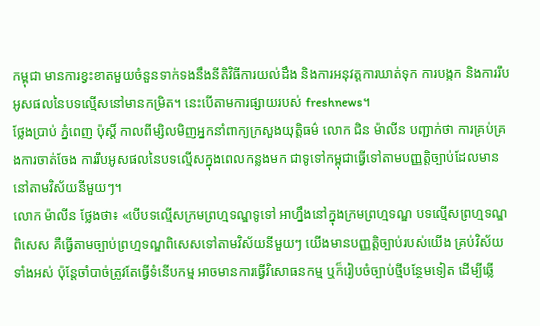កម្ពុជា មានការខ្វះខាតមួយចំនួនទាក់ទងនឹងនីតិវិធីការយល់ដឹង និងការអនុវត្តការឃាត់ទុក ការបង្កក និងការរឹបអូសផលនៃបទល្មើសនៅមានកម្រិត។ នេះបើតាមការផ្សាយរបស់ freshnews។
ថ្លែងប្រាប់ ភ្នំពេញ ប៉ុស្តិ៍ កាលពីម្សិលមិញអ្នកនាំពាក្យក្រសួងយុត្តិធម៌ លោក ជិន ម៉ាលីន បញ្ជាក់ថា ការគ្រប់គ្រងការចាត់ចែង ការរឹបអូសផលនៃបទល្មើសក្នុងពេលកន្លងមក ជាទូទៅកម្ពុជាធ្វើទៅតាមបញ្ញត្តិច្បាប់ដែលមាននៅតាមវិស័យនីមួយៗ។
លោក ម៉ាលីន ថ្លែងថា៖ «បើបទល្មើសក្រមព្រហ្មទណ្ឌទូទៅ អាហ្នឹងនៅក្នុងក្រមព្រហ្មទណ្ឌ បទល្មើសព្រហ្មទណ្ឌពិសេស គឺធ្វើតាមច្បាប់ព្រហ្មទណ្ឌពិសេសទៅតាមវិស័យនីមួយៗ យើងមានបញ្ញត្តិច្បាប់របស់យើង គ្រប់វិស័យទាំងអស់ ប៉ុន្តែចាំបាច់ត្រូវតែធ្វើទំនើបកម្ម អាចមានការធ្វើវិសោធនកម្ម ឬក៏រៀបចំច្បាប់ថ្មីបន្ថែមទៀត ដើម្បីឆ្លើ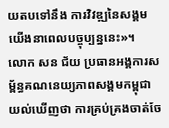យតបទៅនឹង ការវិវឌ្ឍនៃសង្គមយើងនាពេលបច្ចុប្បន្ននេះ»។
លោក សន ជ័យ ប្រធានអង្គការសម្ព័ន្ធគណនេយ្យភាពសង្គមកម្ពុជាយល់ឃើញថា ការគ្រប់គ្រងចាត់ចែ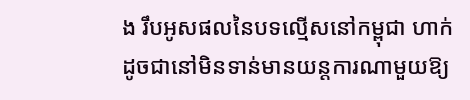ង រឹបអូសផលនៃបទល្មើសនៅកម្ពុជា ហាក់ដូចជានៅមិនទាន់មានយន្តការណាមួយឱ្យ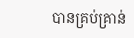បានគ្រប់គ្រាន់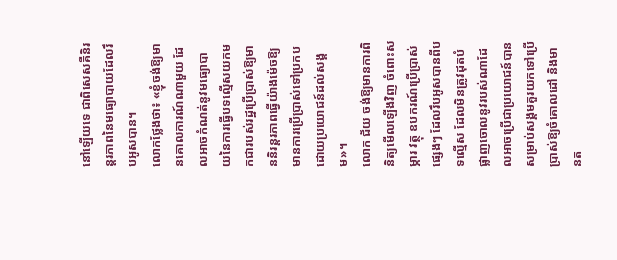នៅឡើយទេ ជាពិសេសគឺនិរន្តរភាពនៃមធ្យោបាយដែលរឹបអូសបាន។
លោកថ្លែងថា៖ «ខ្ញុំចង់ឱ្យមានគោលការណ៍ណាមួយ ដែលអាចកំណត់នូវមធ្យោបាយនៃការធ្វើបទល្មើសយកមកជារបស់រដ្ឋប្រើប្រាស់ឱ្យមាននិរន្តរភាពធ្វើយ៉ាងម៉េចឱ្យមានការប្រើប្រាស់ទៅប្រកបដោយប្រយោជន៍ដល់សង្គម»។
លោក ជ័យ ចង់ឱ្យមានការពិនិត្យមើលឡើងវិញ ចំពោះសម្ភារ វត្ថុ ឧបករណ៍ប្រើប្រាស់ផ្សេងៗ ដែលរឹបអូសបានពីបទល្មើស ដែលមិនត្រូវដុតបំផ្លាញចោលនូវរបស់ណាដែលអាចប្រើជាប្រយោជន៍បានសម្រាប់សង្គមគួរយកទៅប្រើប្រាស់ឱ្យចំគោលដៅ និងមានត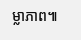ម្លាភាព៕